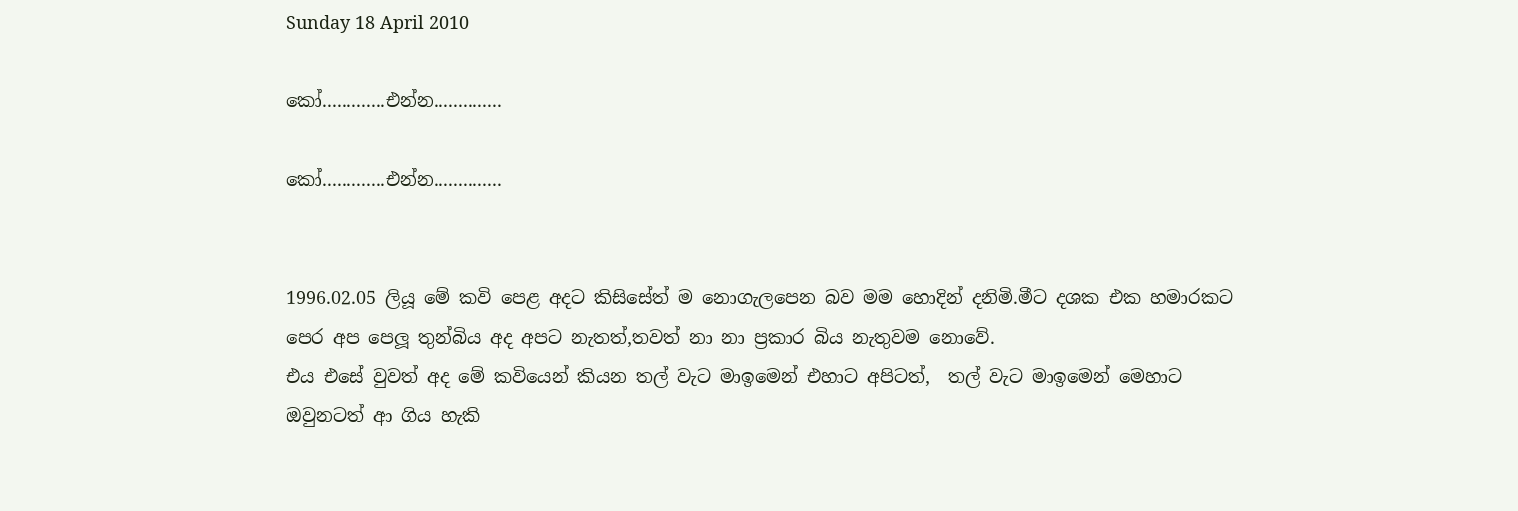Sunday 18 April 2010

කෝ.............එන්න..............

කෝ.............එන්න..............


1996.02.05 ලියූ මේ කවි පෙළ අදට කිසිසේත් ම නොගැලපෙන බව මම හොදින් දනිමි.මීට දශක එක හමාරකට පෙර අප පෙලූ තුන්බිය අද අපට නැතත්,තවත් නා නා ප්‍රකාර බිය නැතුවම නොවේ.
එය එසේ වුවත් අද මේ කවියෙන් කියන තල් වැට මාඉමෙන් එහාට අපිටත්,  තල් වැට මාඉමෙන් මෙහාට ඔවුනටත් ආ ගිය හැකි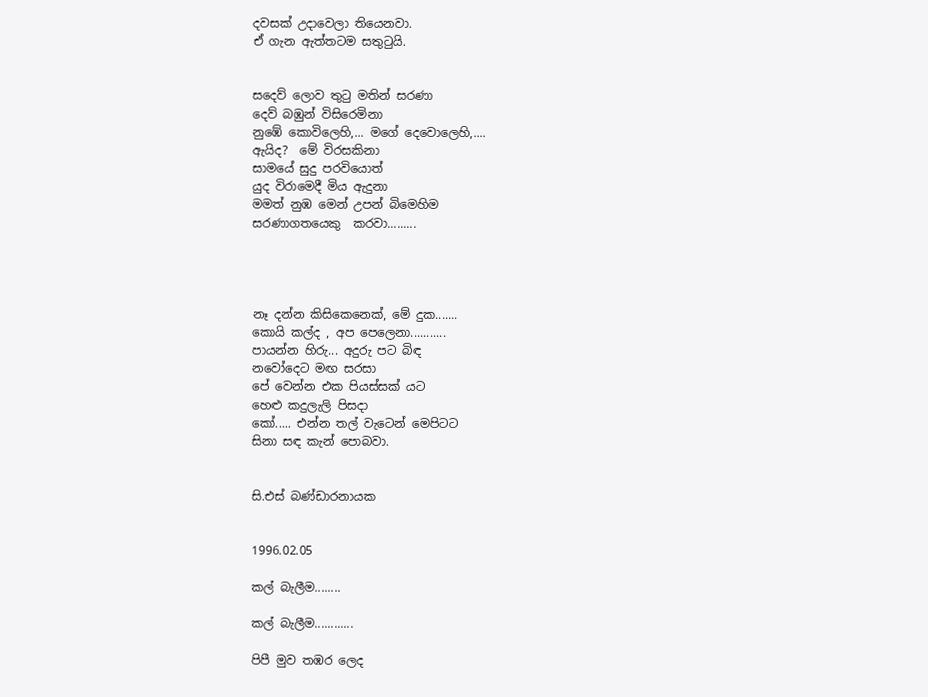දවසක් උදාවෙලා තියෙනවා.
ඒ ගැන ඇත්තටම සතු‍ටුයි.


සදෙව් ලොව තු‍ටු මතින් සරණා
දෙව් බඹුන් විසිරෙමිනා
නුඹේ කොවිලෙහි,... මගේ දෙවොලෙහි,....
ඇයිද?  මේ විරසකිනා
සාමයේ සුදු පරවියොත්
යුද විරාමෙදී මිය ඇදුනා
මමත් නුඹ මෙන් උපන් බිමෙහිම
සරණාගතයෙකු  කරවා.........




නෑ දන්න කිසිකෙනෙක්, මේ දුක.......
කොයි කල්ද , අප පෙලෙනා...........
පායන්න හිරු... අදුරු පට බිඳ
නවෝදෙට මඟ සරසා
පේ වෙන්න එක පියස්සක් යට
හෙළු කදුලැලි පිසදා
කෝ..... එන්න තල් වැටෙන් මෙපිටට
සිනා සඳ කැන් පොබවා.


සි.එස් බණ්ඩාරනායක


1996.02.05

කල් බැලීම........

කල් බැලීම............

පිපී මුව තඹර ලෙද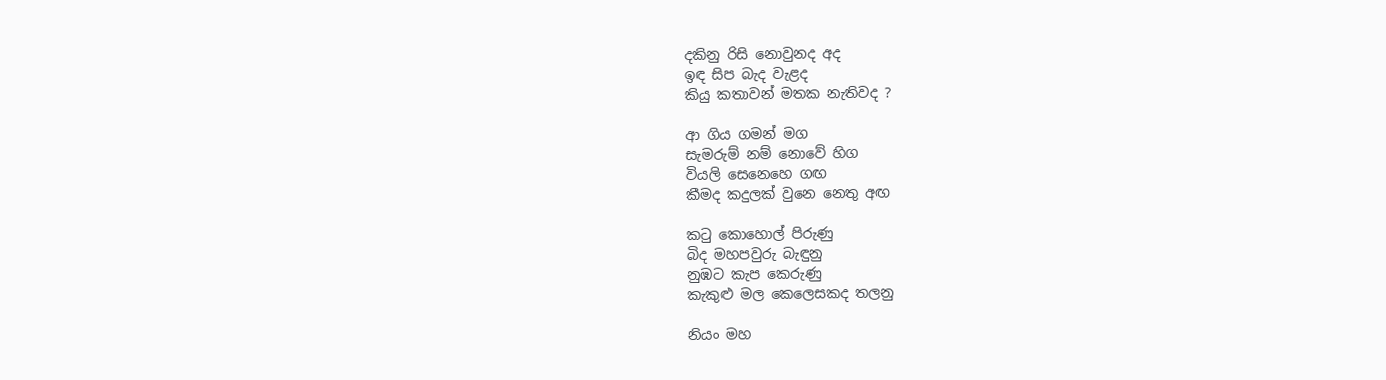දකිනු රිසි නොවුනද අද
ඉඳ සිප බැද වැළද
කියු කතාවන් මතක නැතිවද ?

ආ ගිය ගමන් මග
සැමරුම් නම් නොවේ හිග
වියලි සෙනෙහෙ ගඟ
කීමද කදුලක් වුනෙ නෙතු අඟ

ක‍ටු කොහොල් පිරුණු
බිද මහපවුරු බැඳුනු
නුඹට කැප කෙරුණු
කැකුළු මල කෙලෙසකද තලනු

නියං මහ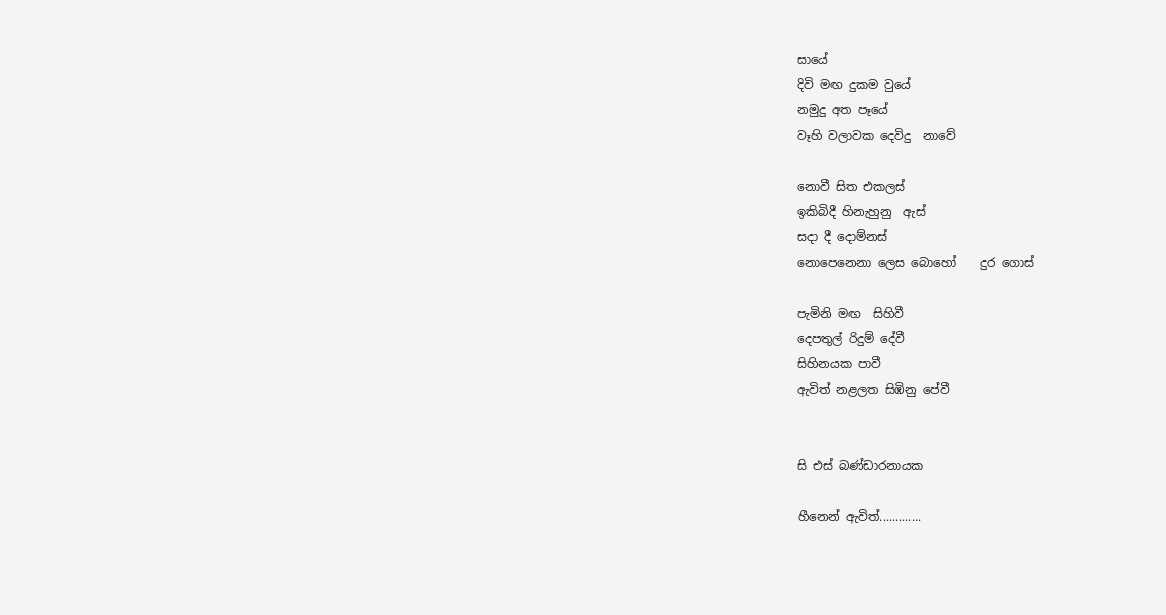සායේ
දිවි මඟ දුකම වුයේ
නමුදු අත පෑයේ
වෑහි වලාවක දෙවිදු  නාවේ

නොවී සිත එකලස්
ඉකිබිදී හිනැහුනු  ඇස්
සදා දී දොම්නස්
නොපෙනෙනා ලෙස බොහෝ    දුර ගොස්

පැමිනි මඟ  සිහිවී
දෙපතුල් රිදුම් දේවී
සිහිනයක පාවී
ඇවිත් නළලත සිඹිනු පේවී


සි එස් බණ්ඩාරනායක

හීනෙන් ඇවිත්.............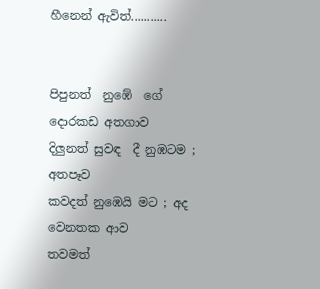හීනෙන් ඇවිත්...........


පිපුනත්  නුඹේ  ගේ  දොරකඩ අතගාව
දිලුනත් සුවඳ  දී නුඹටම ; අතපෑව
කවදත් නුඹෙයි මට ; අද වෙනතක ආව
තවමත්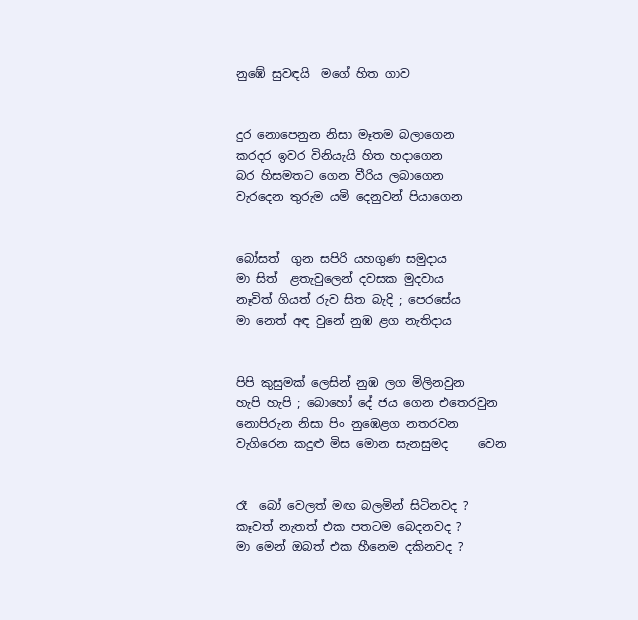නුඹේ සුවඳයි  මගේ හිත ගාව


දුර නොපෙනුන නිසා මෑතම බලාගෙන
කරදර ඉවර විනියැයි හිත හදාගෙන
බර හිසමතට ගෙන වීරිය ලබාගෙන
වැරදෙන තුරුම යමි දෙනුවන් පියාගෙන


බෝසත්  ගුන සපිරි යහගුණ සමුදාය
මා සිත්  ළතැවුලෙන් දවසක මුදවාය
නෑවිත් ගියත් රුව සිත බැදි ; පෙරසේය
මා නෙත් අඳ වුනේ නුඹ ළග නැතිදාය


පිපි කුසුමක් ලෙසින් නුඹ ලග මිලිනවුන
හැපි හැපි ; බොහෝ දේ ජය ගෙන එතෙරවුන
නොපිරුන නිසා පිං නුඹෙළග නතරවන
වැගිරෙන කදුළු මිස මොන සැනසුමද     වෙන


රෑ  බෝ වෙලත් මඟ බලමින් සිටිනවද ?
කෑවත් නැතත් එක පතටම බෙදනවද ?
මා මෙන් ඔබත් එක හීනෙම දකිනවද ?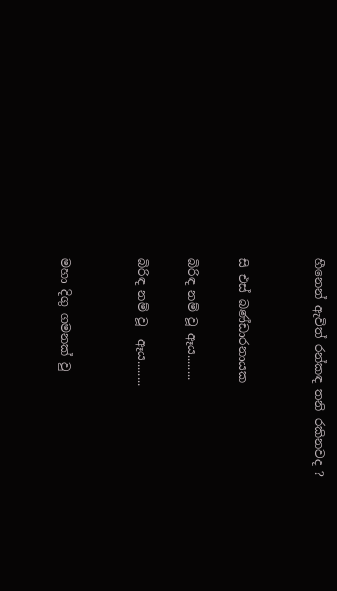හීනෙන් ඇවිත් රන්කඳ තනි රකිනවද ?


සි එස් බණ්ඩාරනායක

බිරිඳ නම් වූ ඈය........

බිරිඳ නම් වූ  ඈය........


මහා දිගු ගමනක් වු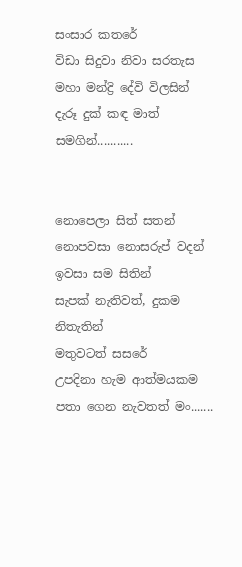සංසාර කතරේ
විඩා සිදුවා නිවා සරතැස
මහා මන්ද්‍රි දේවි විලසින්
දැරූ දුක් කඳ මාත් සමගින්...........


නොපෙලා සිත් සතන්
නොපවසා නොසරුප් වදන්
ඉවසා සම සිතින්
සැපක් නැතිවත්, දුකම නිතැතින්
මතුවටත් සසරේ
උපදිනා හැම ආත්මයකම
පතා ගෙන නැවතත් මං.......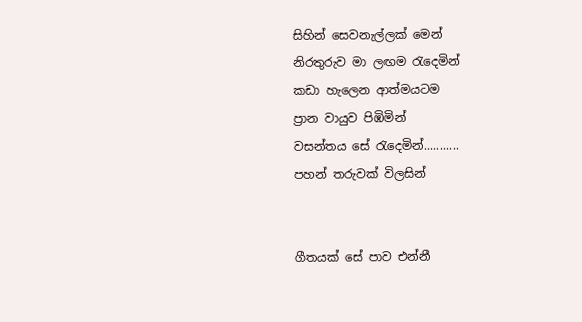සිහින් සෙවනැල්ලක් මෙන්
නිරතුරුව මා ලඟම ‍රැදෙමින්
කඩා හැලෙන ආත්මයටම
ප්‍රාන වායුව පිඹිමින්
වසන්තය සේ ‍රැදෙමින්...........
පහන් තරුවක් විලසින්


ගීතයක් සේ පාව එන්නී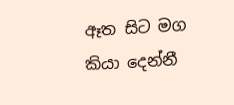ඈත සිට මග කියා දෙන්නී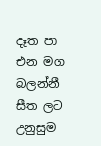දෑත පා එන මග බලන්නී
සීත ලට උනුසුම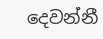දෙවන්නී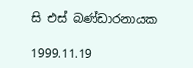සි එස් බණ්ඩාරනායක

1999.11.19